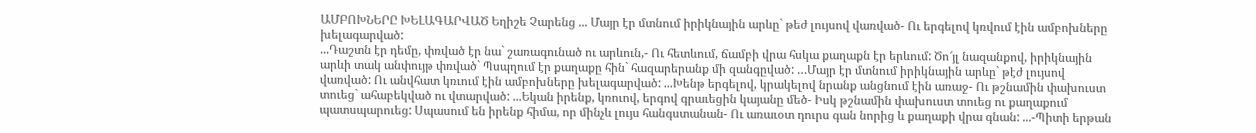ԱՄԲՈԽՆԵՐԸ ԽԵԼԱԳԱՐՎԱԾ Եղիշե Չարենց ... Մայր էր մտնում իրիկնային արևը` թեժ լույսով վառված- Ու երգելով կռվում էին ամբոխները խելագարված:
...Դաշտն էր դեմը, փռված էր նա` շառագունած ու արևուն,- Ու հետևում, ճամբի վրա հսկա քաղաքն էր երևում: Ծո՜յլ նազանքով, իրիկնային արևի տակ անփույթ փռված` Պսպղում էր քաղաքը հին` հազարերանք մի զանգըված: …Մայր էր մտնում իրիկնային արևը` թէժ լույսով վառված: Ու անվհատ կռւում էին ամբոխները խելագարված: ...Խենթ երգելով, կրակելով նրանք անցնում էին առաջ- Ու թշնամին փախուստ տուեց` ահաբեկված ու վտարված: ...Եկան իրենք, կռուով, երգով գրաւեցին կայանը մեծ- Իսկ թշնամին փախուստ տուեց ու քաղաքում պատսպարուեց: Սպասում են իրենք հիմա, որ մինչև լույս հանգստանան- Ու առաւօտ դուրս գան նորից և քաղաքի վրա գնան: ...-Պիտի երթան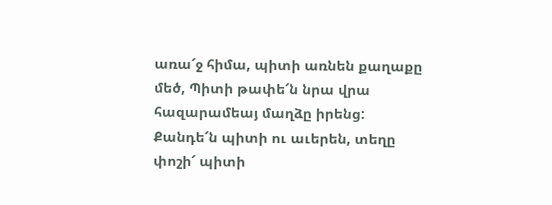առա՜ջ հիմա, պիտի առնեն քաղաքը մեծ, Պիտի թափե՜ն նրա վրա հազարամեայ մաղձը իրենց: Քանդե՜ն պիտի ու աւերեն, տեղը փոշի՜ պիտի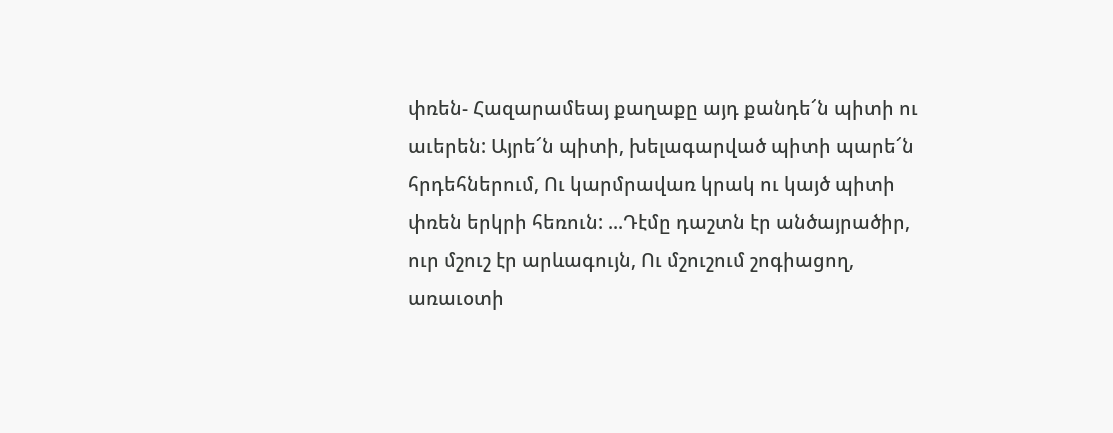փռեն- Հազարամեայ քաղաքը այդ քանդե՜ն պիտի ու աւերեն: Այրե՜ն պիտի, խելագարված պիտի պարե՜ն հրդեհներում, Ու կարմրավառ կրակ ու կայծ պիտի փռեն երկրի հեռուն: ...Դէմը դաշտն էր անծայրածիր, ուր մշուշ էր արևագույն, Ու մշուշում շոգիացող, առաւօտի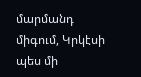մարմանդ միգում, Կրկէսի պես մի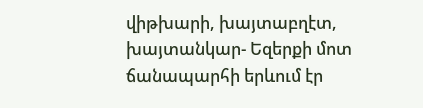վիթխարի, խայտաբղէտ, խայտանկար- Եզերքի մոտ ճանապարհի երևում էր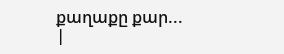քաղաքը քար...
|